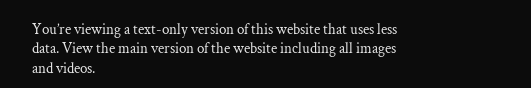You’re viewing a text-only version of this website that uses less data. View the main version of the website including all images and videos.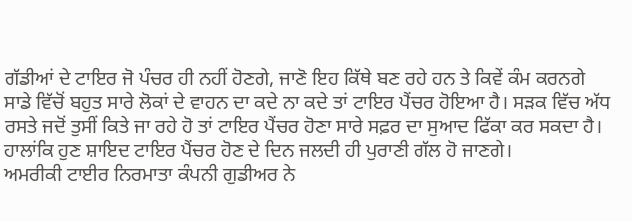ਗੱਡੀਆਂ ਦੇ ਟਾਇਰ ਜੋ ਪੰਚਰ ਹੀ ਨਹੀਂ ਹੋਣਗੇ, ਜਾਣੋ ਇਹ ਕਿੱਥੇ ਬਣ ਰਹੇ ਹਨ ਤੇ ਕਿਵੇਂ ਕੰਮ ਕਰਨਗੇ
ਸਾਡੇ ਵਿੱਚੋਂ ਬਹੁਤ ਸਾਰੇ ਲੋਕਾਂ ਦੇ ਵਾਹਨ ਦਾ ਕਦੇ ਨਾ ਕਦੇ ਤਾਂ ਟਾਇਰ ਪੈਂਚਰ ਹੋਇਆ ਹੈ। ਸੜਕ ਵਿੱਚ ਅੱਧ ਰਸਤੇ ਜਦੋਂ ਤੁਸੀਂ ਕਿਤੇ ਜਾ ਰਹੇ ਹੋ ਤਾਂ ਟਾਇਰ ਪੈਂਚਰ ਹੋਣਾ ਸਾਰੇ ਸਫ਼ਰ ਦਾ ਸੁਆਦ ਫਿੱਕਾ ਕਰ ਸਕਦਾ ਹੈ।
ਹਾਲਾਂਕਿ ਹੁਣ ਸ਼ਾਇਦ ਟਾਇਰ ਪੈਂਚਰ ਹੋਣ ਦੇ ਦਿਨ ਜਲਦੀ ਹੀ ਪੁਰਾਣੀ ਗੱਲ ਹੋ ਜਾਣਗੇ।
ਅਮਰੀਕੀ ਟਾਈਰ ਨਿਰਮਾਤਾ ਕੰਪਨੀ ਗੁਡੀਅਰ ਨੇ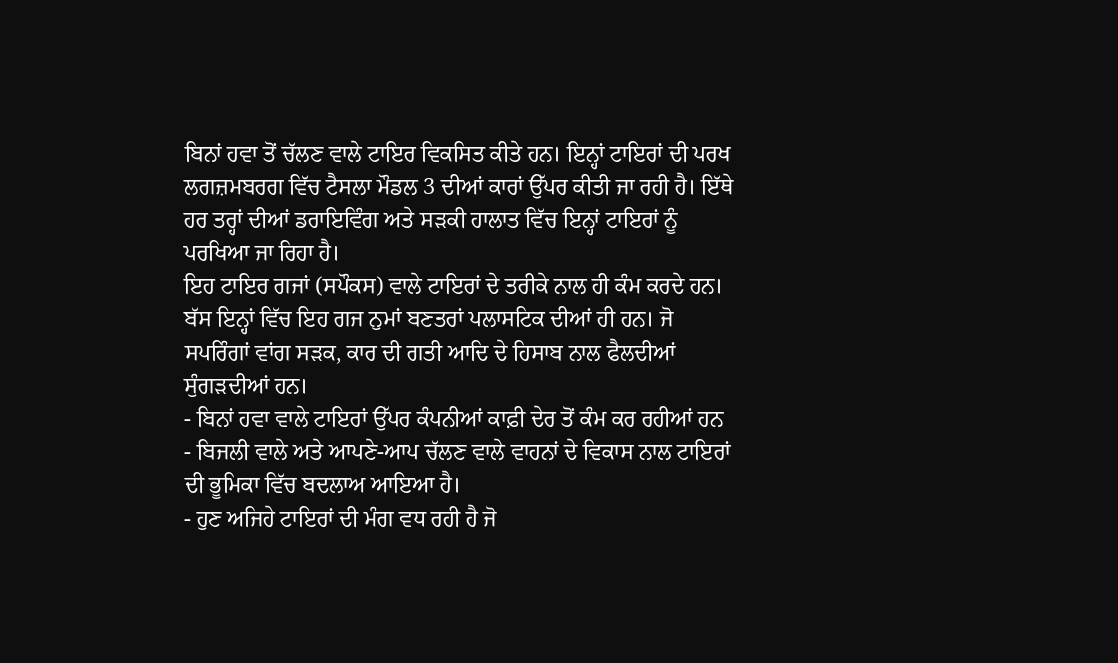ਬਿਨਾਂ ਹਵਾ ਤੋਂ ਚੱਲਣ ਵਾਲੇ ਟਾਇਰ ਵਿਕਸਿਤ ਕੀਤੇ ਹਨ। ਇਨ੍ਹਾਂ ਟਾਇਰਾਂ ਦੀ ਪਰਖ ਲਗਜ਼ਮਬਰਗ ਵਿੱਚ ਟੈਸਲਾ ਮੌਡਲ 3 ਦੀਆਂ ਕਾਰਾਂ ਉੱਪਰ ਕੀਤੀ ਜਾ ਰਹੀ ਹੈ। ਇੱਥੇ ਹਰ ਤਰ੍ਹਾਂ ਦੀਆਂ ਡਰਾਇਵਿੰਗ ਅਤੇ ਸੜਕੀ ਹਾਲਾਤ ਵਿੱਚ ਇਨ੍ਹਾਂ ਟਾਇਰਾਂ ਨੂੰ ਪਰਖਿਆ ਜਾ ਰਿਹਾ ਹੈ।
ਇਹ ਟਾਇਰ ਗਜਾਂ (ਸਪੌਕਸ) ਵਾਲੇ ਟਾਇਰਾਂ ਦੇ ਤਰੀਕੇ ਨਾਲ ਹੀ ਕੰਮ ਕਰਦੇ ਹਨ। ਬੱਸ ਇਨ੍ਹਾਂ ਵਿੱਚ ਇਹ ਗਜ ਨੁਮਾਂ ਬਣਤਰਾਂ ਪਲਾਸਟਿਕ ਦੀਆਂ ਹੀ ਹਨ। ਜੋ ਸਪਰਿੰਗਾਂ ਵਾਂਗ ਸੜਕ, ਕਾਰ ਦੀ ਗਤੀ ਆਦਿ ਦੇ ਹਿਸਾਬ ਨਾਲ ਫੈਲਦੀਆਂ ਸੁੰਗੜਦੀਆਂ ਹਨ।
- ਬਿਨਾਂ ਹਵਾ ਵਾਲੇ ਟਾਇਰਾਂ ਉੱਪਰ ਕੰਪਨੀਆਂ ਕਾਫ਼ੀ ਦੇਰ ਤੋਂ ਕੰਮ ਕਰ ਰਹੀਆਂ ਹਨ
- ਬਿਜਲੀ ਵਾਲੇ ਅਤੇ ਆਪਣੇ-ਆਪ ਚੱਲਣ ਵਾਲੇ ਵਾਹਨਾਂ ਦੇ ਵਿਕਾਸ ਨਾਲ ਟਾਇਰਾਂ ਦੀ ਭੂਮਿਕਾ ਵਿੱਚ ਬਦਲਾਅ ਆਇਆ ਹੈ।
- ਹੁਣ ਅਜਿਹੇ ਟਾਇਰਾਂ ਦੀ ਮੰਗ ਵਧ ਰਹੀ ਹੈ ਜੋ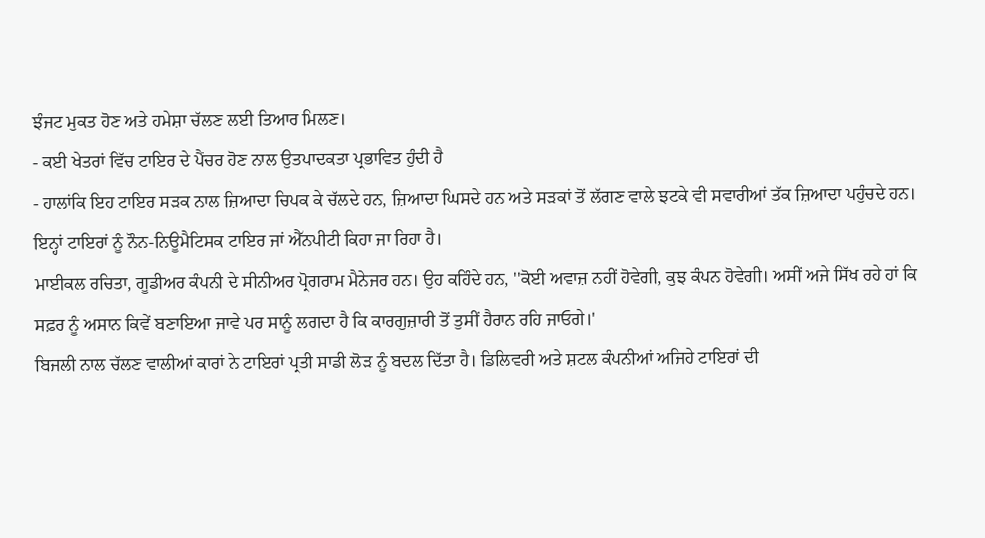ਝੰਜਟ ਮੁਕਤ ਹੋਣ ਅਤੇ ਹਮੇਸ਼ਾ ਚੱਲਣ ਲਈ ਤਿਆਰ ਮਿਲਣ।
- ਕਈ ਖੇਤਰਾਂ ਵਿੱਚ ਟਾਇਰ ਦੇ ਪੈਂਚਰ ਹੋਣ ਨਾਲ ਉਤਪਾਦਕਤਾ ਪ੍ਰਭਾਵਿਤ ਹੁੰਦੀ ਹੈ
- ਹਾਲਾਂਕਿ ਇਹ ਟਾਇਰ ਸੜਕ ਨਾਲ ਜ਼ਿਆਦਾ ਚਿਪਕ ਕੇ ਚੱਲਦੇ ਹਨ, ਜ਼ਿਆਦਾ ਘਿਸਦੇ ਹਨ ਅਤੇ ਸੜਕਾਂ ਤੋਂ ਲੱਗਣ ਵਾਲੇ ਝਟਕੇ ਵੀ ਸਵਾਰੀਆਂ ਤੱਕ ਜ਼ਿਆਦਾ ਪਹੁੰਚਦੇ ਹਨ।
ਇਨ੍ਹਾਂ ਟਾਇਰਾਂ ਨੂੰ ਨੌਨ-ਨਿਊਮੈਟਿਸਕ ਟਾਇਰ ਜਾਂ ਐੱਨਪੀਟੀ ਕਿਹਾ ਜਾ ਰਿਹਾ ਹੈ।
ਮਾਈਕਲ ਰਚਿਤਾ, ਗੂਡੀਅਰ ਕੰਪਨੀ ਦੇ ਸੀਨੀਅਰ ਪ੍ਰੋਗਰਾਮ ਮੈਨੇਜਰ ਹਨ। ਉਹ ਕਹਿੰਦੇ ਹਨ, ''ਕੋਈ ਅਵਾਜ਼ ਨਹੀਂ ਹੋਵੇਗੀ, ਕੁਝ ਕੰਪਨ ਹੋਵੇਗੀ। ਅਸੀਂ ਅਜੇ ਸਿੱਖ ਰਹੇ ਹਾਂ ਕਿ ਸਫ਼ਰ ਨੂੰ ਅਸਾਨ ਕਿਵੇਂ ਬਣਾਇਆ ਜਾਵੇ ਪਰ ਸਾਨੂੰ ਲਗਦਾ ਹੈ ਕਿ ਕਾਰਗੁਜ਼ਾਰੀ ਤੋਂ ਤੁਸੀਂ ਹੈਰਾਨ ਰਹਿ ਜਾਓਗੇ।'
ਬਿਜਲੀ ਨਾਲ ਚੱਲਣ ਵਾਲੀਆਂ ਕਾਰਾਂ ਨੇ ਟਾਇਰਾਂ ਪ੍ਰਤੀ ਸਾਡੀ ਲੋੜ ਨੂੰ ਬਦਲ ਦਿੱਤਾ ਹੈ। ਡਿਲਿਵਰੀ ਅਤੇ ਸ਼ਟਲ ਕੰਪਨੀਆਂ ਅਜਿਹੇ ਟਾਇਰਾਂ ਦੀ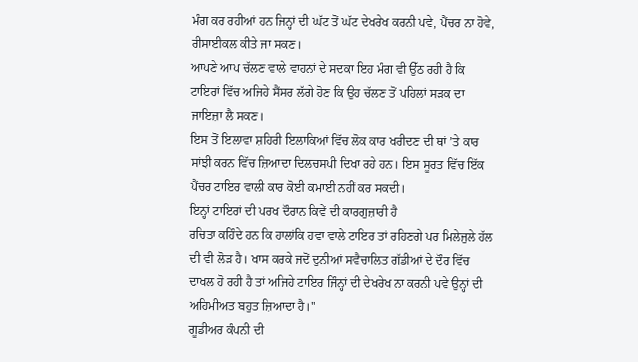ਮੰਗ ਕਰ ਰਹੀਆਂ ਹਨ ਜਿਨ੍ਹਾਂ ਦੀ ਘੱਟ ਤੋਂ ਘੱਟ ਦੇਖਰੇਖ ਕਰਨੀ ਪਵੇ, ਪੈਂਚਰ ਨਾ ਹੋਵੇ, ਰੀਸਾਈਕਲ ਕੀਤੇ ਜਾ ਸਕਣ।
ਆਪਣੇ ਆਪ ਚੱਲਣ ਵਾਲੇ ਵਾਹਨਾਂ ਦੇ ਸਦਕਾ ਇਹ ਮੰਗ ਵੀ ਉੱਠ ਰਹੀ ਹੈ ਕਿ ਟਾਇਰਾਂ ਵਿੱਚ ਅਜਿਹੇ ਸੈਂਸਰ ਲੱਗੇ ਹੋਣ ਕਿ ਉਹ ਚੱਲਣ ਤੋਂ ਪਹਿਲਾਂ ਸੜਕ ਦਾ ਜਾਇਜ਼ਾ ਲੈ ਸਕਣ।
ਇਸ ਤੋਂ ਇਲਾਵਾ ਸ਼ਹਿਰੀ ਇਲਾਕਿਆਂ ਵਿੱਚ ਲੋਕ ਕਾਰ ਖਰੀਦਣ ਦੀ ਥਾਂ ’ਤੇ ਕਾਰ ਸਾਂਝੀ ਕਰਨ ਵਿੱਚ ਜ਼ਿਆਦਾ ਦਿਲਚਸਪੀ ਦਿਖਾ ਰਹੇ ਹਨ। ਇਸ ਸੂਰਤ ਵਿੱਚ ਇੱਕ ਪੈਂਚਰ ਟਾਇਰ ਵਾਲੀ ਕਾਰ ਕੋਈ ਕਮਾਈ ਨਹੀਂ ਕਰ ਸਕਦੀ।
ਇਨ੍ਹਾਂ ਟਾਇਰਾਂ ਦੀ ਪਰਖ ਦੌਰਾਨ ਕਿਵੇਂ ਦੀ ਕਾਰਗੁਜ਼ਾਰੀ ਹੈ
ਰਚਿਤਾ ਕਹਿੰਦੇ ਹਨ ਕਿ ਹਾਲਾਂਕਿ ਹਵਾ ਵਾਲੇ ਟਾਇਰ ਤਾਂ ਰਹਿਣਗੇ ਪਰ ਮਿਲੇਜੁਲੇ ਹੱਲ ਦੀ ਵੀ ਲੋੜ ਹੈ। ਖਾਸ ਕਰਕੇ ਜਦੋਂ ਦੁਨੀਆਂ ਸਵੈਚਾਲਿਤ ਗੱਡੀਆਂ ਦੇ ਦੌਰ ਵਿੱਚ ਦਾਖਲ ਹੋ ਰਹੀ ਹੈ ਤਾਂ ਅਜਿਹੇ ਟਾਇਰ ਜਿੰਨ੍ਹਾਂ ਦੀ ਦੇਖਰੇਖ ਨਾ ਕਰਨੀ ਪਵੇ ਉਨ੍ਹਾਂ ਦੀ ਅਹਿਮੀਅਤ ਬਹੁਤ ਜ਼ਿਆਦਾ ਹੈ।''
ਗੂਡੀਅਰ ਕੰਪਨੀ ਦੀ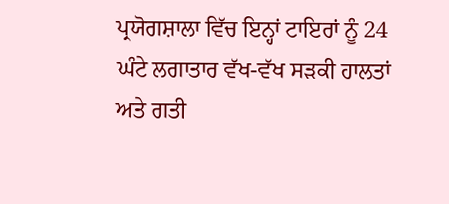ਪ੍ਰਯੋਗਸ਼ਾਲਾ ਵਿੱਚ ਇਨ੍ਹਾਂ ਟਾਇਰਾਂ ਨੂੰ 24 ਘੰਟੇ ਲਗਾਤਾਰ ਵੱਖ-ਵੱਖ ਸੜਕੀ ਹਾਲਤਾਂ ਅਤੇ ਗਤੀ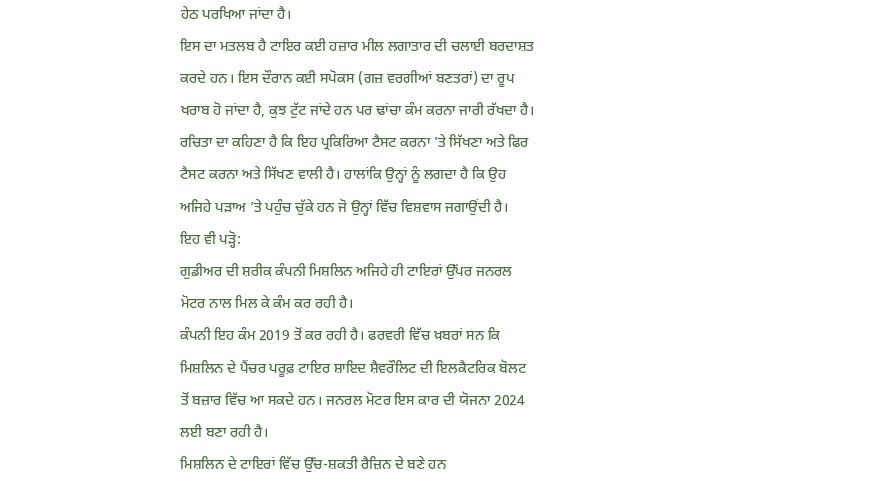ਹੇਠ ਪਰਖਿਆ ਜਾਂਦਾ ਹੈ।
ਇਸ ਦਾ ਮਤਲਬ ਹੈ ਟਾਇਰ ਕਈ ਹਜ਼ਾਰ ਮੀਲ ਲਗਾਤਾਰ ਦੀ ਚਲਾਈ ਬਰਦਾਸ਼ਤ ਕਰਦੇ ਹਨ। ਇਸ ਦੌਰਾਨ ਕਈ ਸਪੋਕਸ (ਗਜ਼ ਵਰਗੀਆਂ ਬਣਤਰਾਂ) ਦਾ ਰੂਪ ਖਰਾਬ ਹੋ ਜਾਂਦਾ ਹੈ, ਕੁਝ ਟੁੱਟ ਜਾਂਦੇ ਹਨ ਪਰ ਢਾਂਚਾ ਕੰਮ ਕਰਨਾ ਜਾਰੀ ਰੱਖਦਾ ਹੈ।
ਰਚਿਤਾ ਦਾ ਕਹਿਣਾ ਹੈ ਕਿ ਇਹ ਪ੍ਰਕਿਰਿਆ ਟੈਸਟ ਕਰਨਾ ’ਤੇ ਸਿੱਖਣਾ ਅਤੇ ਫਿਰ ਟੈਸਟ ਕਰਨਾ ਅਤੇ ਸਿੱਖਣ ਵਾਲੀ ਹੈ। ਹਾਲਾਂਕਿ ਉਨ੍ਹਾਂ ਨੂੰ ਲਗਦਾ ਹੈ ਕਿ ਉਹ ਅਜਿਹੇ ਪੜਾਅ ’ਤੇ ਪਹੁੰਚ ਚੁੱਕੇ ਹਨ ਜੋ ਉਨ੍ਹਾਂ ਵਿੱਚ ਵਿਸ਼ਵਾਸ ਜਗਾਉਂਦੀ ਹੈ।
ਇਹ ਵੀ ਪੜ੍ਹੋ:
ਗੁਡੀਅਰ ਦੀ ਸ਼ਰੀਕ ਕੰਪਨੀ ਮਿਸ਼ਲਿਨ ਅਜਿਹੇ ਹੀ ਟਾਇਰਾਂ ਉੱਪਰ ਜਨਰਲ ਮੋਟਰ ਨਾਲ ਮਿਲ ਕੇ ਕੰਮ ਕਰ ਰਹੀ ਹੈ।
ਕੰਪਨੀ ਇਹ ਕੰਮ 2019 ਤੋਂ ਕਰ ਰਹੀ ਹੈ। ਫਰਵਰੀ ਵਿੱਚ ਖ਼ਬਰਾਂ ਸਨ ਕਿ ਮਿਸ਼ਲਿਨ ਦੇ ਪੈਂਚਰ ਪਰੂਫ਼ ਟਾਇਰ ਸ਼ਾਇਦ ਸ਼ੈਵਰੌਲਿਟ ਦੀ ਇਲਕੈਟਰਿਕ ਬੋਲਟ ਤੋਂ ਬਜ਼ਾਰ ਵਿੱਚ ਆ ਸਕਦੇ ਹਨ। ਜਨਰਲ ਮੋਟਰ ਇਸ ਕਾਰ ਦੀ ਯੋਜਨਾ 2024 ਲਈ ਬਣਾ ਰਹੀ ਹੈ।
ਮਿਸ਼ਲਿਨ ਦੇ ਟਾਇਰਾਂ ਵਿੱਚ ਉੱਚ-ਸ਼ਕਤੀ ਰੈਜ਼ਿਨ ਦੇ ਬਣੇ ਹਨ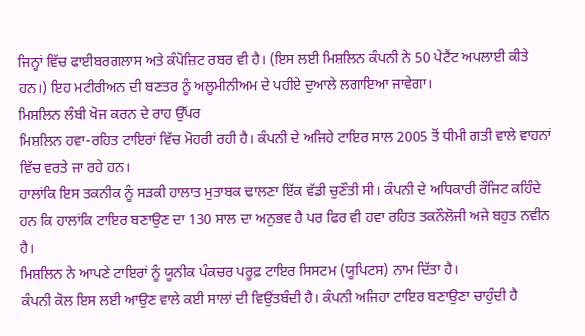ਜਿਨ੍ਹਾਂ ਵਿੱਚ ਫਾਈਬਰਗਲਾਸ ਅਤੇ ਕੰਪੋਜ਼ਿਟ ਰਬਰ ਵੀ ਹੈ। (ਇਸ ਲਈ ਮਿਸ਼ਲਿਨ ਕੰਪਨੀ ਨੇ 50 ਪੇਟੈਂਟ ਅਪਲਾਈ ਕੀਤੇ ਹਨ।) ਇਹ ਮਟੀਰੀਅਨ ਦੀ ਬਣਤਰ ਨੂੰ ਅਲੂਮੀਨੀਅਮ ਦੇ ਪਹੀਏ ਦੁਆਲੇ ਲਗਾਇਆ ਜਾਵੇਗਾ।
ਮਿਸ਼ਲਿਨ ਲੰਬੀ ਖੋਜ ਕਰਨ ਦੇ ਰਾਹ ਉੱਪਰ
ਮਿਸ਼ਲਿਨ ਹਵਾ-ਰਹਿਤ ਟਾਇਰਾਂ ਵਿੱਚ ਮੋਹਰੀ ਰਹੀ ਹੈ। ਕੰਪਨੀ ਦੇ ਅਜਿਹੇ ਟਾਇਰ ਸਾਲ 2005 ਤੋਂ ਧੀਮੀ ਗਤੀ ਵਾਲੇ ਵਾਹਨਾਂ ਵਿੱਚ ਵਰਤੇ ਜਾ ਰਹੇ ਹਨ।
ਹਾਲਾਂਕਿ ਇਸ ਤਕਨੀਕ ਨੂੰ ਸੜਕੀ ਹਾਲਾਤ ਮੁਤਾਬਕ ਢਾਲਣਾ ਇੱਕ ਵੱਡੀ ਚੁਣੌਤੀ ਸੀ। ਕੰਪਨੀ ਦੇ ਅਧਿਕਾਰੀ ਰੌਜਿਟ ਕਹਿੰਦੇ ਹਨ ਕਿ ਹਾਲਾਂਕਿ ਟਾਇਰ ਬਣਾਉਣ ਦਾ 130 ਸਾਲ ਦਾ ਅਨੁਭਵ ਹੈ ਪਰ ਫਿਰ ਵੀ ਹਵਾ ਰਹਿਤ ਤਕਨੌਲੋਜੀ ਅਜੇ ਬਹੁਤ ਨਵੀਨ ਹੈ।
ਮਿਸ਼ਲਿਨ ਨੇ ਆਪਣੇ ਟਾਇਰਾਂ ਨੂੰ ਯੂਨੀਕ ਪੰਕਚਰ ਪਰੂਫ਼ ਟਾਇਰ ਸਿਸਟਮ (ਯੂਪਿਟਸ) ਨਾਮ ਦਿੱਤਾ ਹੈ।
ਕੰਪਨੀ ਕੋਲ ਇਸ ਲਈ ਆਉਣ ਵਾਲੇ ਕਈ ਸਾਲਾਂ ਦੀ ਵਿਉਂਤਬੰਦੀ ਹੈ। ਕੰਪਨੀ ਅਜਿਹਾ ਟਾਇਰ ਬਣਾਉਣਾ ਚਾਹੁੰਦੀ ਹੈ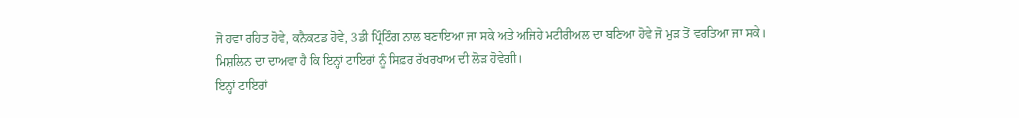ਜੋ ਹਵਾ ਰਹਿਤ ਹੋਵੇ, ਕਨੈਕਟਡ ਹੋਵੇ, 3ਡੀ ਪ੍ਰਿੰਟਿੰਗ ਨਾਲ ਬਣਾਇਆ ਜਾ ਸਕੇ ਅਤੇ ਅਜਿਹੇ ਮਟੀਰੀਅਲ ਦਾ ਬਣਿਆ ਹੋਵੇ ਜੋ ਮੁੜ ਤੋਂ ਵਰਤਿਆ ਜਾ ਸਕੇ।
ਮਿਸ਼ਲਿਨ ਦਾ ਦਾਅਵਾ ਹੈ ਕਿ ਇਨ੍ਹਾਂ ਟਾਇਰਾਂ ਨੂੰ ਸਿਫ਼ਰ ਰੱਖਰਖਾਅ ਦੀ ਲੋੜ ਹੋਵੇਗੀ।
ਇਨ੍ਹਾਂ ਟਾਇਰਾਂ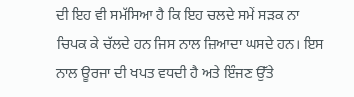ਦੀ ਇਹ ਵੀ ਸਮੱਸਿਆ ਹੈ ਕਿ ਇਹ ਚਲਦੇ ਸਮੇਂ ਸੜਕ ਨਾ ਚਿਪਕ ਕੇ ਚੱਲਦੇ ਹਨ ਜਿਸ ਨਾਲ ਜ਼ਿਆਦਾ ਘਸਦੇ ਹਨ। ਇਸ ਨਾਲ ਊਰਜਾ ਦੀ ਖਪਤ ਵਧਦੀ ਹੈ ਅਤੇ ਇੰਜਣ ਉੱਤੇ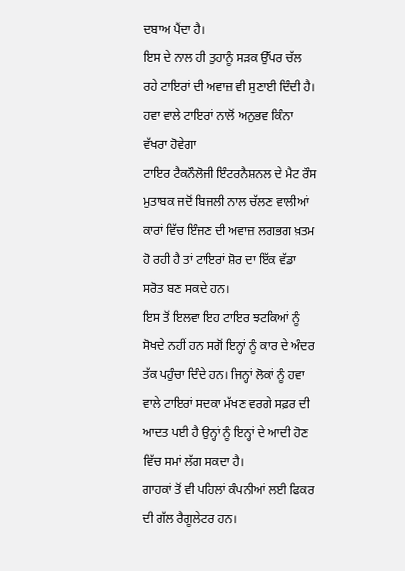ਦਬਾਅ ਪੈਂਦਾ ਹੈ।
ਇਸ ਦੇ ਨਾਲ ਹੀ ਤੁਹਾਨੂੰ ਸੜਕ ਉੱਪਰ ਚੱਲ ਰਹੇ ਟਾਇਰਾਂ ਦੀ ਅਵਾਜ਼ ਵੀ ਸੁਣਾਈ ਦਿੰਦੀ ਹੈ।
ਹਵਾ ਵਾਲੇ ਟਾਇਰਾਂ ਨਾਲੋਂ ਅਨੁਭਵ ਕਿੰਨਾ ਵੱਖਰਾ ਹੋਵੇਗਾ
ਟਾਇਰ ਟੈਕਨੌਲੋਜੀ ਇੰਟਰਨੈਸ਼ਨਲ ਦੇ ਮੈਟ ਰੌਸ ਮੁਤਾਬਕ ਜਦੋਂ ਬਿਜਲੀ ਨਾਲ ਚੱਲਣ ਵਾਲੀਆਂ ਕਾਰਾਂ ਵਿੱਚ ਇੰਜਣ ਦੀ ਅਵਾਜ਼ ਲਗਭਗ ਖ਼ਤਮ ਹੋ ਰਹੀ ਹੈ ਤਾਂ ਟਾਇਰਾਂ ਸ਼ੋਰ ਦਾ ਇੱਕ ਵੱਡਾ ਸਰੋਤ ਬਣ ਸਕਦੇ ਹਨ।
ਇਸ ਤੋਂ ਇਲਵਾ ਇਹ ਟਾਇਰ ਝਟਕਿਆਂ ਨੂੰ ਸੋਖਦੇ ਨਹੀਂ ਹਨ ਸਗੋਂ ਇਨ੍ਹਾਂ ਨੂੰ ਕਾਰ ਦੇ ਅੰਦਰ ਤੱਕ ਪਹੁੰਚਾ ਦਿੰਦੇ ਹਨ। ਜਿਨ੍ਹਾਂ ਲੋਕਾਂ ਨੂੰ ਹਵਾ ਵਾਲੇ ਟਾਇਰਾਂ ਸਦਕਾ ਮੱਖਣ ਵਰਗੇ ਸਫ਼ਰ ਦੀ ਆਦਤ ਪਈ ਹੈ ਉਨ੍ਹਾਂ ਨੂੰ ਇਨ੍ਹਾਂ ਦੇ ਆਦੀ ਹੋਣ ਵਿੱਚ ਸਮਾਂ ਲੱਗ ਸਕਦਾ ਹੈ।
ਗਾਹਕਾਂ ਤੋਂ ਵੀ ਪਹਿਲਾਂ ਕੰਪਨੀਆਂ ਲਈ ਫਿਕਰ ਦੀ ਗੱਲ ਰੈਗੂਲੇਟਰ ਹਨ।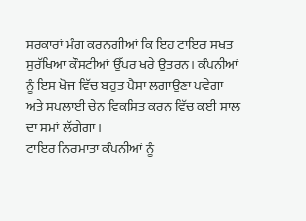ਸਰਕਾਰਾਂ ਮੰਗ ਕਰਨਗੀਆਂ ਕਿ ਇਹ ਟਾਇਰ ਸਖਤ ਸੁਰੱਖਿਆ ਕੌਸਟੀਆਂ ਉੱਪਰ ਖਰੇ ਉਤਰਨ। ਕੰਪਨੀਆਂ ਨੂੰ ਇਸ ਖੋਜ ਵਿੱਚ ਬਹੁਤ ਪੈਸਾ ਲਗਾਉਣਾ ਪਵੇਗਾ ਅਤੇ ਸਪਲਾਈ ਚੇਨ ਵਿਕਸਿਤ ਕਰਨ ਵਿੱਚ ਕਈ ਸਾਲ ਦਾ ਸਮਾਂ ਲੱਗੇਗਾ।
ਟਾਇਰ ਨਿਰਮਾਤਾ ਕੰਪਨੀਆਂ ਨੂੰ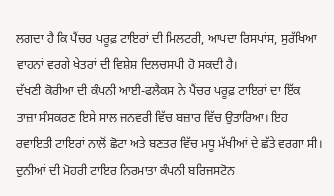ਲਗਦਾ ਹੈ ਕਿ ਪੈਂਚਰ ਪਰੂਫ਼ ਟਾਇਰਾਂ ਦੀ ਮਿਲਟਰੀ, ਆਪਦਾ ਰਿਸਪਾਂਸ, ਸੁਰੱਖਿਆ ਵਾਹਨਾਂ ਵਰਗੇ ਖੇਤਰਾਂ ਦੀ ਵਿਸ਼ੇਸ਼ ਦਿਲਚਸਪੀ ਹੋ ਸਕਦੀ ਹੈ।
ਦੱਖਣੀ ਕੋਰੀਆ ਦੀ ਕੰਪਨੀ ਆਈ-ਫਲੈਕਸ ਨੇ ਪੈਂਚਰ ਪਰੂਫ਼ ਟਾਇਰਾਂ ਦਾ ਇੱਕ ਤਾਜ਼ਾ ਸੰਸਕਰਣ ਇਸੇ ਸਾਲ ਜਨਵਰੀ ਵਿੱਚ ਬਜ਼ਾਰ ਵਿੱਚ ਉਤਾਰਿਆ। ਇਹ ਰਵਾਇਤੀ ਟਾਇਰਾਂ ਨਾਲੋਂ ਛੋਟਾ ਅਤੇ ਬਣਤਰ ਵਿੱਚ ਮਧੂ ਮੱਖੀਆਂ ਦੇ ਛੱਤੇ ਵਰਗਾ ਸੀ।
ਦੁਨੀਆਂ ਦੀ ਮੋਹਰੀ ਟਾਇਰ ਨਿਰਮਾਤਾ ਕੰਪਨੀ ਬਰਿਜਸਟੋਨ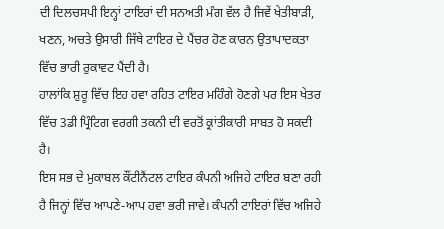ਦੀ ਦਿਲਚਸਪੀ ਇਨ੍ਹਾਂ ਟਾਇਰਾਂ ਦੀ ਸਨਅਤੀ ਮੰਗ ਵੱਲ ਹੈ ਜਿਵੇਂ ਖੇਤੀਬਾੜੀ, ਖਣਨ, ਅਚਤੇ ਉਸਾਰੀ ਜਿੱਥੇ ਟਾਇਰ ਦੇ ਪੈਂਚਰ ਹੋਣ ਕਾਰਨ ਉਤਾਪਾਦਕਤਾ ਵਿੱਚ ਭਾਰੀ ਰੁਕਾਵਟ ਪੈਂਦੀ ਹੈ।
ਹਾਲਾਂਕਿ ਸ਼ੁਰੂ ਵਿੱਚ ਇਹ ਹਵਾ ਰਹਿਤ ਟਾਇਰ ਮਹਿੰਗੇ ਹੋਣਗੇ ਪਰ ਇਸ ਖੇਤਰ ਵਿੱਚ 3ਡੀ ਪ੍ਰਿੰਟਿਗ ਵਰਗੀ ਤਕਨੀ ਦੀ ਵਰਤੋਂ ਕ੍ਰਾਂਤੀਕਾਰੀ ਸਾਬਤ ਹੋ ਸਕਦੀ ਹੈ।
ਇਸ ਸਭ ਦੇ ਮੁਕਾਬਲ ਕੌਂਟੀਨੈਂਟਲ ਟਾਇਰ ਕੰਪਨੀ ਅਜਿਹੇ ਟਾਇਰ ਬਣਾ ਰਹੀ ਹੈ ਜਿਨ੍ਹਾਂ ਵਿੱਚ ਆਪਣੇ-ਆਪ ਹਵਾ ਭਰੀ ਜਾਵੇ। ਕੰਪਨੀ ਟਾਇਰਾਂ ਵਿੱਚ ਅਜਿਹੇ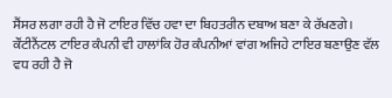ਸੈਂਸਰ ਲਗਾ ਰਹੀ ਹੈ ਜੋ ਟਾਇਰ ਵਿੱਚ ਹਵਾ ਦਾ ਬਿਹਤਰੀਨ ਦਬਾਅ ਬਣਾ ਕੇ ਰੱਖਣਗੇ।
ਕੌਂਟੀਨੈਂਟਲ ਟਾਇਰ ਕੰਪਨੀ ਵੀ ਹਾਲਾਂਕਿ ਹੋਰ ਕੰਪਨੀਆਂ ਵਾਂਗ ਅਜਿਹੇ ਟਾਇਰ ਬਣਾਉਣ ਵੱਲ ਵਧ ਰਹੀ ਹੈ ਜੋ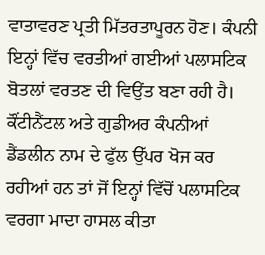ਵਾਤਾਵਰਣ ਪ੍ਰਤੀ ਮਿੱਤਰਤਾਪੂਰਨ ਹੋਣ। ਕੰਪਨੀ ਇਨ੍ਹਾਂ ਵਿੱਚ ਵਰਤੀਆਂ ਗਈਆਂ ਪਲਾਸਟਿਕ ਬੋਤਲਾਂ ਵਰਤਣ ਦੀ ਵਿਉਂਤ ਬਣਾ ਰਹੀ ਹੈ।
ਕੌਂਟੀਨੈਂਟਲ ਅਤੇ ਗੁਡੀਅਰ ਕੰਪਨੀਆਂ ਡੈਂਡਲੀਨ ਨਾਮ ਦੇ ਫੁੱਲ ਉੱਪਰ ਖੋਜ ਕਰ ਰਹੀਆਂ ਹਨ ਤਾਂ ਜੋਂ ਇਨ੍ਹਾਂ ਵਿੱਚੋਂ ਪਲਾਸਟਿਕ ਵਰਗਾ ਮਾਦਾ ਹਾਸਲ ਕੀਤਾ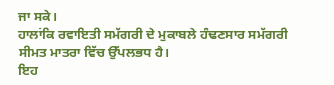ਜਾ ਸਕੇ।
ਹਾਲਾਂਕਿ ਰਵਾਇਤੀ ਸਮੱਗਰੀ ਦੇ ਮੁਕਾਬਲੇ ਹੰਢਣਸਾਰ ਸਮੱਗਰੀ ਸੀਮਤ ਮਾਤਰਾ ਵਿੱਚ ਉੱਪਲਭਧ ਹੈ।
ਇਹ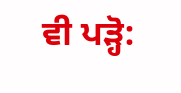ਵੀ ਪੜ੍ਹੋ: